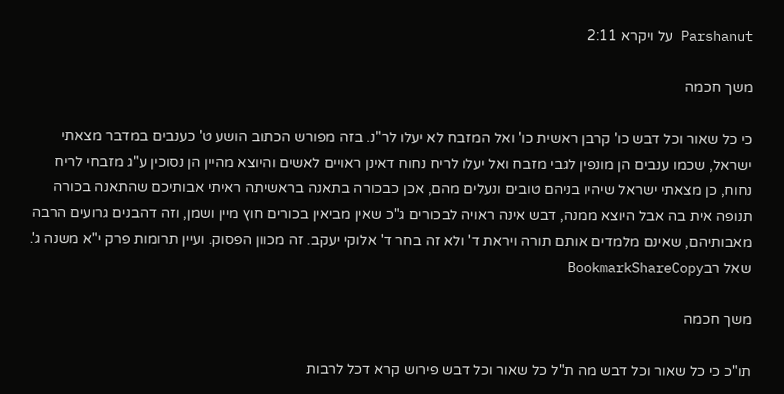Parshanut על ויקרא 2:11

משך חכמה

כי כל שאור וכל דבש כו' קרבן ראשית כו' ואל המזבח לא יעלו לר"נ. בזה מפורש הכתוב הושע ט' כענבים במדבר מצאתי ישראל, שכמו ענבים הן מונפין לגבי מזבח ואל יעלו לריח נחוח דאינן ראויים לאשים והיוצא מהיין הן נסוכין ע"ג מזבחי לריח נחוח, כן מצאתי ישראל שיהיו בניהם טובים ונעלים מהם, אכן כבכורה בתאנה בראשיתה ראיתי אבותיכם שהתאנה בכורה תנופה אית בה אבל היוצא ממנה, דבש אינה ראויה לבכורים ג"כ שאין מביאין בכורים חוץ מיין ושמן, וזה דהבנים גרועים הרבה מאבותיהם, שאינם מלמדים אותם תורה ויראת ד' ולא זה בחר ד' אלוקי יעקב. זה מכוון הפסוק. ועיין תרומות פרק י"א משנה ג'.
שאל רבBookmarkShareCopy

משך חכמה

תו"כ כי כל שאור וכל דבש מה ת"ל כל שאור וכל דבש פירוש קרא דכל לרבות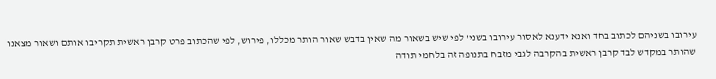עירובו בשניהם לכתוב בחד ואנא ידענא לאסור עירובו בשני' לפי שיש בשאור מה שאין בדבש שאור הותר מכללו, פירוש, לפי שהכתוב פרט קרבן ראשית תקריבו אותם ושאור מצאנו שהותר במקדש לבד קרבן ראשית בהקרבה לגבי מזבח בתנופה זה בלחמי תודה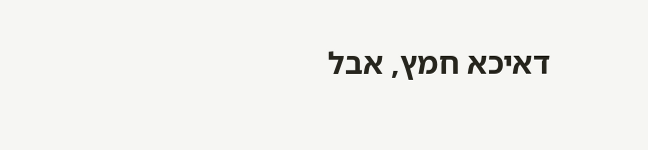דאיכא חמץ, אבל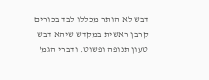דבש לא הותר מכללו לבד בכורים קרבן ראשית במקדש שיהא דבש טעון תנופה ופשוט. ודברי הגמ'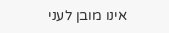אינו מובן לעני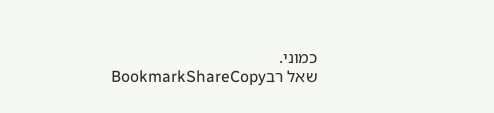כמוני.
שאל רבBookmarkShareCopy